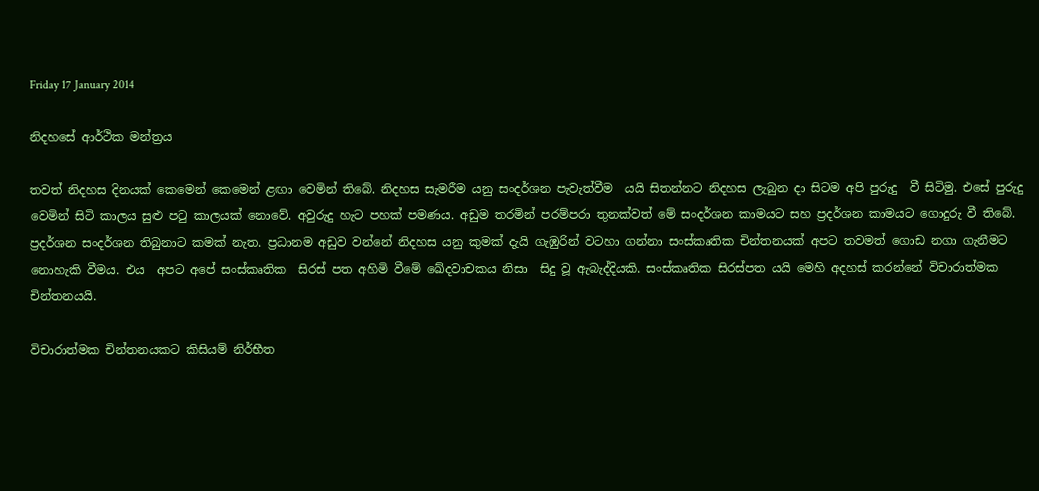Friday 17 January 2014

නිදහසේ ආර්ථික මන්ත්‍රය

තවත් නිදහස දිනයක් කෙමෙන් කෙමෙන් ළඟා වෙමින් තිබේ. නිදහස සැමරීම යනු සංදර්ශන පැවැත්වීම  යයි සිතන්නට නිදහස ලැබුන දා සිටම අපි පුරුදු  වී සිටිමු. එසේ පුරුදු වෙමින් සිටි කාලය සුළු පටු කාලයක් නොවේ. අවුරුදු හැට පහක් පමණය. අඩුම තරමින් පරම්පරා තුනක්වත් මේ සංදර්ශන කාමයට සහ ප්‍රදර්ශන කාමයට ගොදුරු වී තිබේ. ප්‍රදර්ශන සංදර්ශන තිබුනාට කමක් නැත. ප්‍රධානම අඩුව වන්නේ නිදහස යනු කුමක් දැයි ගැඹුරින් වටහා ගන්නා සංස්කෘතික චින්තනයක් අපට තවමත් ගොඩ නගා ගැනීමට නොහැකි වීමය. එය  අපට අපේ සංස්කෘතික  සිරස් පත අහිමි වීමේ ඛේදවාචකය නිසා  සිදු වූ ඇබැද්දියකි. සංස්කෘතික සිරස්පත යයි මෙහි අදහස් කරන්නේ විචාරාත්මක චින්තනයයි.

විචාරාත්මක චින්තනයකට කිසියම් නිර්භීත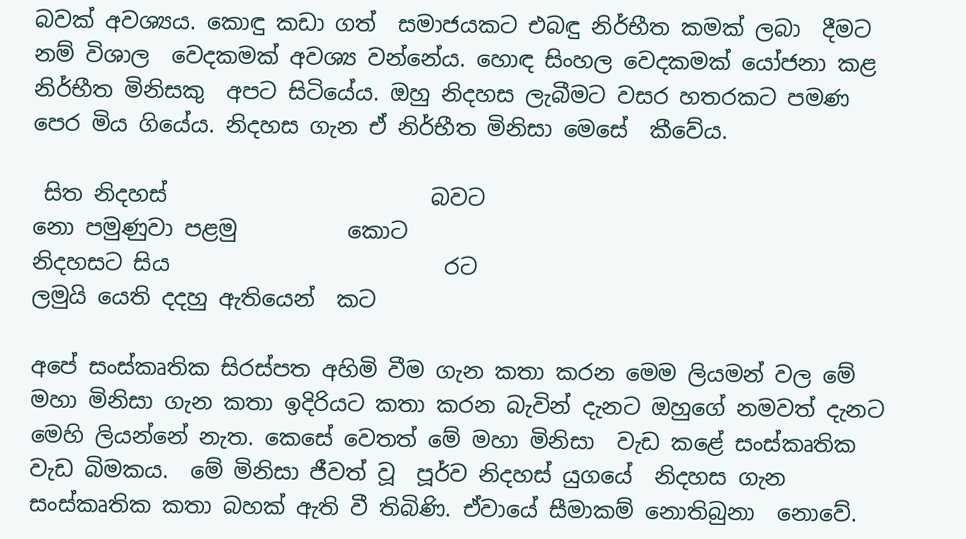බවක් අවශ්‍යය. කොඳු කඩා ගත්  සමාජයකට එබඳු නිර්භීත කමක් ලබා  දීමට නම් විශාල  වෙදකමක් අවශ්‍ය වන්නේය. හොඳ සිංහල වෙදකමක් යෝජනා කළ නිර්භීත මිනිසකු  අපට සිටියේය. ඔහු නිදහස ලැබීමට වසර හතරකට පමණ පෙර මිය ගියේය. නිදහස ගැන ඒ නිර්භීත මිනිසා මෙසේ  කීවේය.

 සිත නිදහස්                        බවට
නො පමුණුවා පළමු          කොට
නිදහසට සිය                         රට
ලමුයි යෙති දදහු ඇතියෙන්  කට

අපේ සංස්කෘතික සිරස්පත අහිමි වීම ගැන කතා කරන මෙම ලියමන් වල මේ මහා මිනිසා ගැන කතා ඉදිරියට කතා කරන බැවින් දැනට ඔහුගේ නමවත් දැනට  මෙහි ලියන්නේ නැත. කෙසේ වෙතත් මේ මහා මිනිසා  වැඩ කළේ සංස්කෘතික  වැඩ බිමකය.  මේ මිනිසා ජීවත් වූ  පූර්ව නිදහස් යුගයේ  නිදහස ගැන සංස්කෘතික කතා බහක් ඇති වී තිබිණි. ඒවායේ සීමාකම් නොතිබුනා  නොවේ.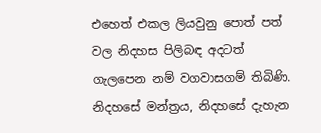එහෙත් එකල ලියවුනු පොත් පත් වල නිදහස පිලිබඳ අදටත් ගැලපෙන නම් වගවාසගම් තිබිණි. නිදහසේ මන්ත්‍රය, නිදහසේ දැහැන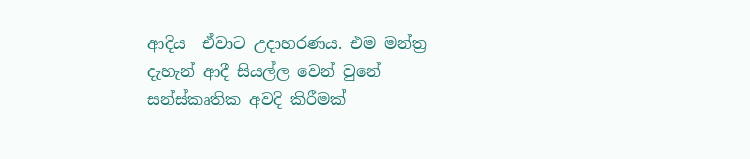ආදිය  ඒවාට උදාහරණය. එම මන්ත්‍ර දැහැන් ආදී සියල්ල වෙන් වුනේ සන්ස්කෘතික අවදි කිරීමක්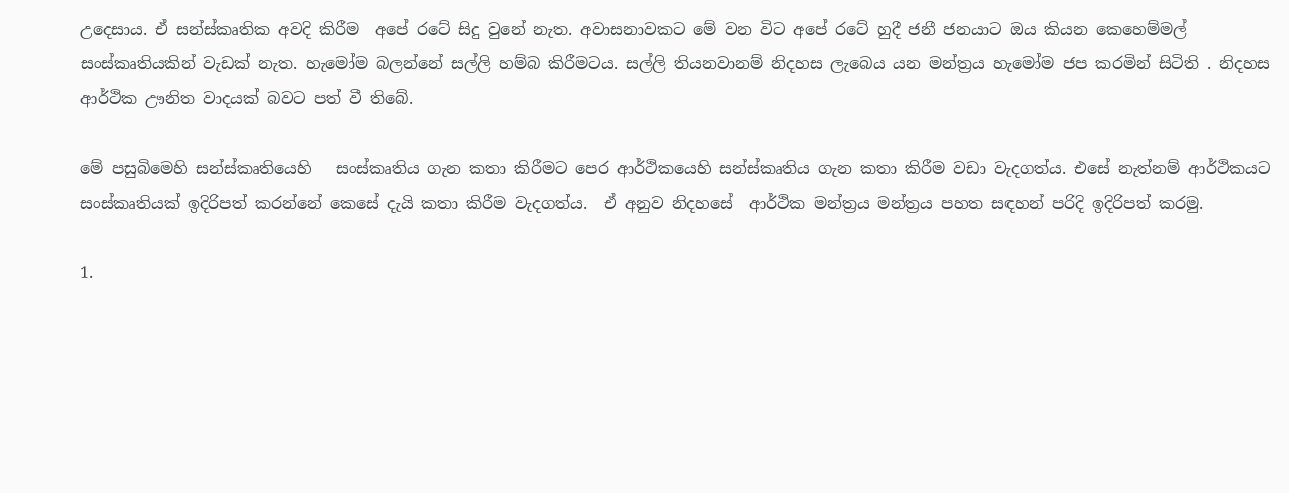උදෙසාය. ඒ සන්ස්කෘතික අවදි කිරීම  අපේ රටේ සිදු වුනේ නැත. අවාසනාවකට මේ වන විට අපේ රටේ හුදී ජනී ජනයාට ඔය කියන කෙහෙම්මල් සංස්කෘතියකින් වැඩක් නැත. හැමෝම බලන්නේ සල්ලි හම්බ කිරීමටය. සල්ලි තියනවානම් නිදහස ලැබෙය යන මන්ත්‍රය හැමෝම ජප කරමින් සිටිති . නිදහස ආර්ථික ඌනිත වාදයක් බවට පත් වී තිබේ.

මේ පසුබිමෙහි සන්ස්කෘතියෙහි   සංස්කෘතිය ගැන කතා කිරීමට පෙර ආර්ථිකයෙහි සන්ස්කෘතිය ගැන කතා කිරීම වඩා වැදගත්ය. එසේ නැත්නම් ආර්ථිකයට සංස්කෘතියක් ඉදිරිපත් කරන්නේ කෙසේ දැයි කතා කිරීම වැදගත්ය.  ඒ අනුව නිදහසේ  ආර්ථික මන්ත්‍රය මන්ත්‍රය පහත සඳහන් පරිදි ඉදිරිපත් කරමු.

1.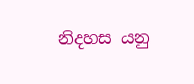නිදහස යනු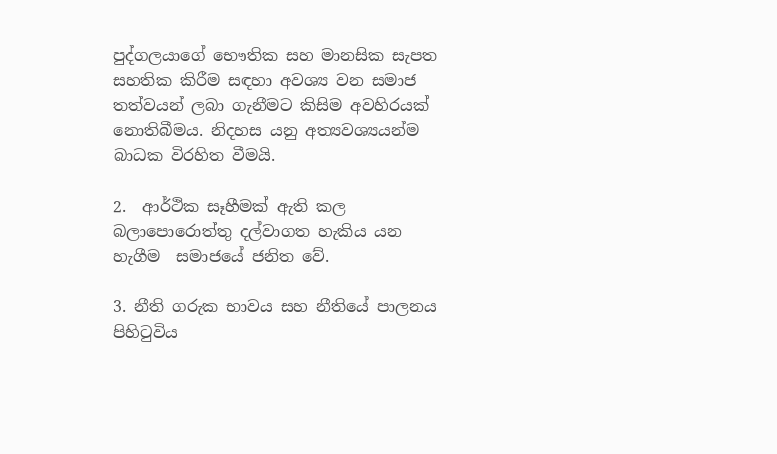පුද්ගලයාගේ භෞතික සහ මානසික සැපත සහතික කිරීම සඳහා අවශ්‍ය වන සමාජ තත්වයන් ලබා ගැනීමට කිසිම අවහිරයක් නොතිබීමය. නිදහස යනු අත්‍යවශ්‍යයන්ම බාධක විරහිත වීමයි.

2.  ආර්ථික සෑහීමක් ඇති කල බලාපොරොත්තු දල්වාගත හැකිය යන හැගීම  සමාජයේ ජනිත වේ.

3. නීති ගරුක භාවය සහ නීතියේ පාලනය පිහිටුවිය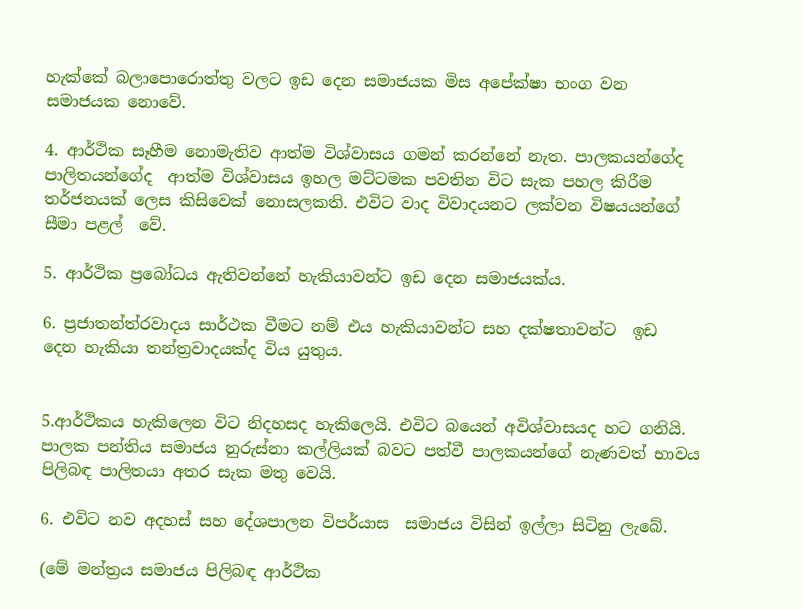හැක්කේ බලාපොරොත්තු වලට ඉඩ දෙන සමාජයක මිස අපේක්ෂා භංග වන සමාජයක නොවේ.

4. ආර්ථික සෑහීම නොමැතිව ආත්ම විශ්වාසය ගමන් කරන්නේ නැත. පාලකයන්ගේද  පාලිතයන්ගේද  ආත්ම විශ්වාසය ඉහල මට්ටමක පවතින විට සැක පහල කිරීම තර්ජනයක් ලෙස කිසිවෙක් නොසලකති. එවිට වාද විවාදයනට ලක්වන විෂයයන්ගේ සීමා පළල්  වේ.

5. ආර්ථික ප්‍රබෝධය ඇතිවන්නේ හැකියාවන්ට ඉඩ දෙන සමාජයක්ය.

6. ප්‍රජාතන්ත්රවාදය සාර්ථක වීමට නම් එය හැකියාවන්ට සහ දක්ෂතාවන්ට  ඉඩ  දෙන හැකියා තන්ත්‍රවාදයක්ද විය යුතුය.


5.ආර්ථිකය හැකිලෙන විට නිදහසද හැකිලෙයි. එවිට බයෙන් අවිශ්වාසයද හට ගනියි. පාලක පන්තිය සමාජය නුරුස්නා කල්ලියක් බවට පත්වී පාලකයන්ගේ නැණවත් භාවය පිලිබඳ පාලිතයා අතර සැක මතු වෙයි.

6. එවිට නව අදහස් සහ දේශපාලන විපර්යාස  සමාජය විසින් ඉල්ලා සිටිනු ලැබේ.

(මේ මන්ත්‍රය සමාජය පිලිබඳ ආර්ථික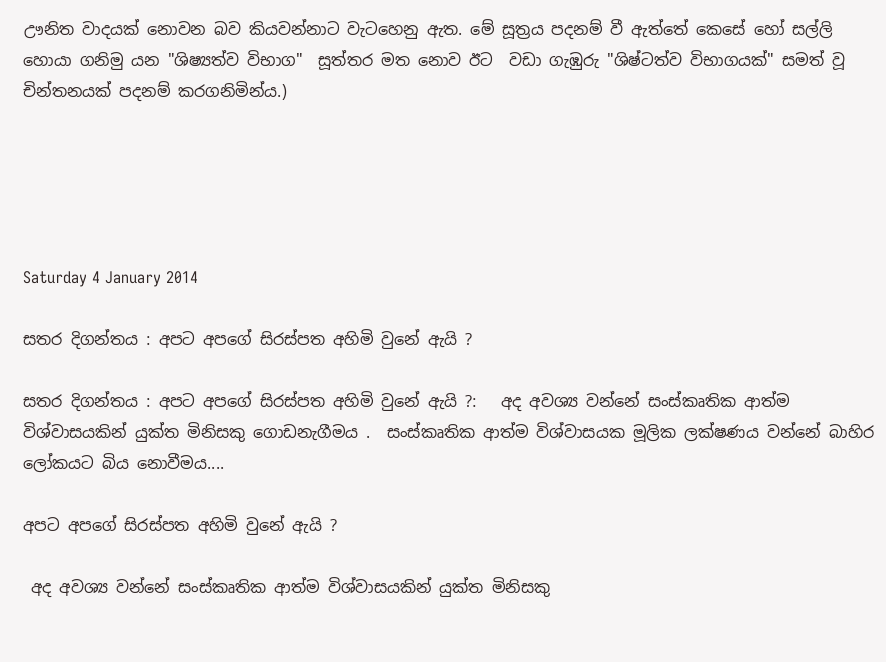ඌනිත වාදයක් නොවන බව කියවන්නාට වැටහෙනු ඇත. මේ සූත්‍රය පදනම් වී ඇත්තේ කෙසේ හෝ සල්ලි හොයා ගනිමු යන "ශිෂ්‍යත්ව විභාග"  සූත්තර මත නොව ඊට  වඩා ගැඹුරු "ශිෂ්ටත්ව විභාගයක්" සමත් වූ චින්තනයක් පදනම් කරගනිමින්ය.)





Saturday 4 January 2014

සතර දිගන්තය : අපට අපගේ සිරස්පත අහිමි වුනේ ඇයි ?

සතර දිගන්තය : අපට අපගේ සිරස්පත අහිමි වුනේ ඇයි ?:   අද අවශ්‍ය වන්නේ සංස්කෘතික ආත්ම විශ්වාසයකින් යුක්ත මිනිසකු ගොඩනැගීමය .  සංස්කෘතික ආත්ම විශ්වාසයක මූලික ලක්ෂණය වන්නේ බාහිර ලෝකයට බිය නොවීමය....

අපට අපගේ සිරස්පත අහිමි වුනේ ඇයි ?

 අද අවශ්‍ය වන්නේ සංස්කෘතික ආත්ම විශ්වාසයකින් යුක්ත මිනිසකු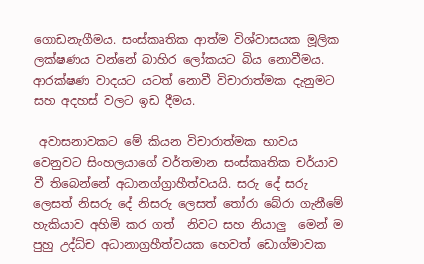ගොඩනැගීමය. සංස්කෘතික ආත්ම විශ්වාසයක මූලික ලක්ෂණය වන්නේ බාහිර ලෝකයට බිය නොවීමය. ආරක්ෂණ වාදයට යටත් නොවී විචාරාත්මක දැනුමට සහ අදහස් වලට ඉඩ දීමය.

 අවාසනාවකට මේ කියන විචාරාත්මක භාවය වෙනුවට සිංහලයාගේ වර්තමාන සංස්කෘතික චර්යාව වී තිබෙන්නේ අධානග්‍ග්‍රාහීත්වයයි. සරු දේ සරු ලෙසත් නිසරු දේ නිසරු ලෙසත් තෝරා බේරා ගැනීමේ හැකියාව අහිමි කර ගත්  නිවට සහ නියාලු  මෙන් ම  පුහු උද්ධ්ච අධානාග්‍රහීත්වයක හෙවත් ඩොග්මාවක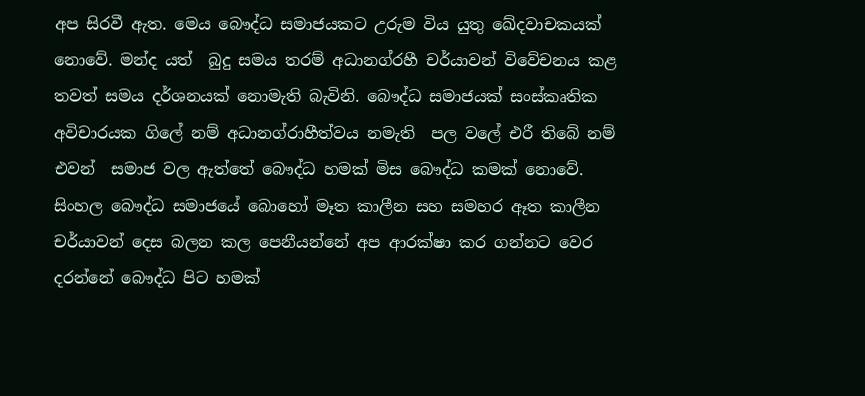අප සිරවී ඇත. මෙය බෞද්ධ සමාජයකට උරුම විය යුතු ඛේදවාචකයක් නොවේ. මන්ද යත්  බුදු සමය තරම් අධානග්රහී චර්යාවන් විවේචනය කළ තවත් සමය දර්ශනයක් නොමැති බැවිනි. බෞද්ධ සමාජයක් සංස්කෘතික අවිචාරයක ගිලේ නම් අධානග්රාහීත්වය නමැති  පල වලේ එරී තිබේ නම් එවන්  සමාජ වල ඇත්තේ බෞද්ධ හමක් මිස බෞද්ධ කමක් නොවේ. සිංහල බෞද්ධ සමාජයේ බොහෝ මෑත කාලීන සහ සමහර ඈත කාලීන චර්යාවන් දෙස බලන කල පෙනීයන්නේ අප ආරක්ෂා කර ගන්නට වෙර දරන්නේ බෞද්ධ පිට හමක්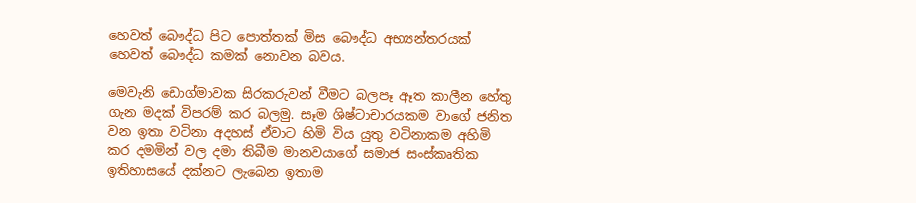හෙවත් බෞද්ධ පිට පොත්තක් මිස බෞද්ධ අභ්‍යන්තරයක් හෙවත් බෞද්ධ කමක් නොවන බවය.

මෙවැනි ඩොග්මාවක සිරකරුවන් වීමට බලපෑ ඈත කාලීන හේතු ගැන මදක් විපරම් කර බලමු. සෑම ශිෂ්ටාචාරයකම වාගේ ජනිත වන ඉතා වටිනා අදහස් ඒවාට හිමි විය යුතු වටිනාකම අහිමි කර දමමින් වල දමා තිබීම මානවයාගේ සමාජ සංස්කෘතික  ඉතිහාසයේ දක්නට ලැබෙන ඉතාම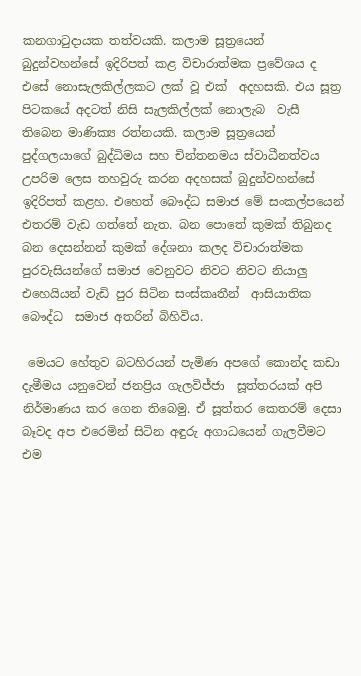කනගාටුදායක තත්වයකි. කලාම සූත්‍රයෙන් බුදුන්වහන්සේ ඉදිරිපත් කළ විචාරාත්මක ප්‍රවේශය ද  එසේ නොසැලකිල්ලකට ලක් වූ එක්  අදහසකි. එය සූත්‍ර පිටකයේ අදටත් නිසි සැලකිල්ලක් නොලැබ  වැසී තිබෙන මාණික්‍ය රත්නයකි. කලාම සූත්‍රයෙන් පුද්ගලයාගේ බුද්ධිමය සහ චින්තනමය ස්වාධීනත්වය උපරිම ලෙස තහවුරු කරන අදහසක් බුදුන්වහන්සේ ඉදිරිපත් කළහ. එහෙත් බෞද්ධ සමාජ මේ සංකල්පයෙන් එතරම් වැඩ ගත්තේ නැත. බන පොතේ කුමක් තිබුනද බන දෙසන්නන් කුමක් දේශනා කලද විචාරාත්මක පුරවැසියන්ගේ සමාජ වෙනුවට නිවට නිවට නියාලු එහෙයියන් වැඩි පුර සිටින සංස්කෘතීන්  ආසියාතික බෞද්ධ  සමාජ අතරින් බිහිවිය.

 මෙයට හේතුව බටහිරයන් පැමිණ අපගේ කොන්ද කඩා දැමීමය යනුවෙන් ජනප්‍රිය ගැලවිජ්ජා  සූත්තරයක් අපි නිර්මාණය කර ගෙන තිබෙමු. ඒ සූත්තර කෙතරම් දෙසා බෑවද අප එරෙමින් සිටින අඳුරු අගාධයෙන් ගැලවීමට එම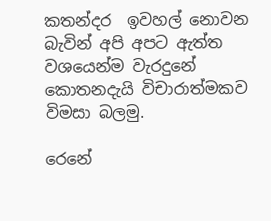කතන්දර  ඉවහල් නොවන බැවින් අපි අපට ඇත්ත වශයෙන්ම වැරදුනේ කොතනදැයි විචාරාත්මකව විමසා බලමු.

රෙනේ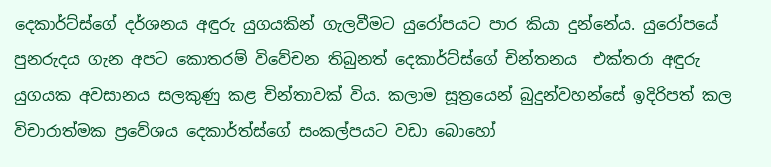දෙකාර්ට්ස්ගේ දර්ශනය අඳුරු යුගයකින් ගැලවීමට යුරෝපයට පාර කියා දුන්නේය. යුරෝපයේ පුනරුදය ගැන අපට කොතරම් විවේචන තිබුනත් දෙකාර්ට්ස්ගේ චින්තනය  එක්තරා අඳුරු යුගයක අවසානය සලකුණු කළ චින්තාවක් විය. කලාම සූත්‍රයෙන් බුදුන්වහන්සේ ඉදිරිපත් කල විචාරාත්මක ප්‍රවේශය දෙකාර්ත්ස්ගේ සංකල්පයට වඩා බොහෝ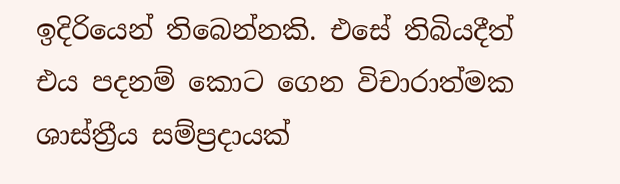ඉදිරියෙන් තිබෙන්නකි. එසේ තිබියදීත් එය පදනම් කොට ගෙන විචාරාත්මක ශාස්ත්‍රීය සම්ප්‍රදායක්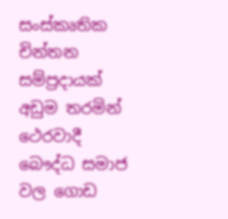සංස්කෘතික චින්තන සම්ප්‍රදායක්  අඩුම තරමින් ථෙරවාදී බෞද්ධ සමාජ වල ගොඩ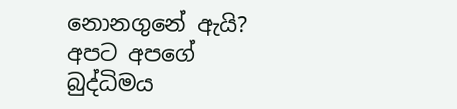නොනගුනේ ඇයි? අපට අපගේ බුද්ධිමය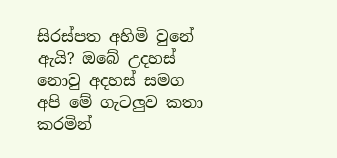සිරස්පත අහිමි වුනේ ඇයි? ඔබේ උදහස් නොවු අදහස් සමග අපි මේ ගැටලුව කතා කරමින්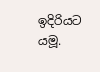ඉදිරියට  යමූ.